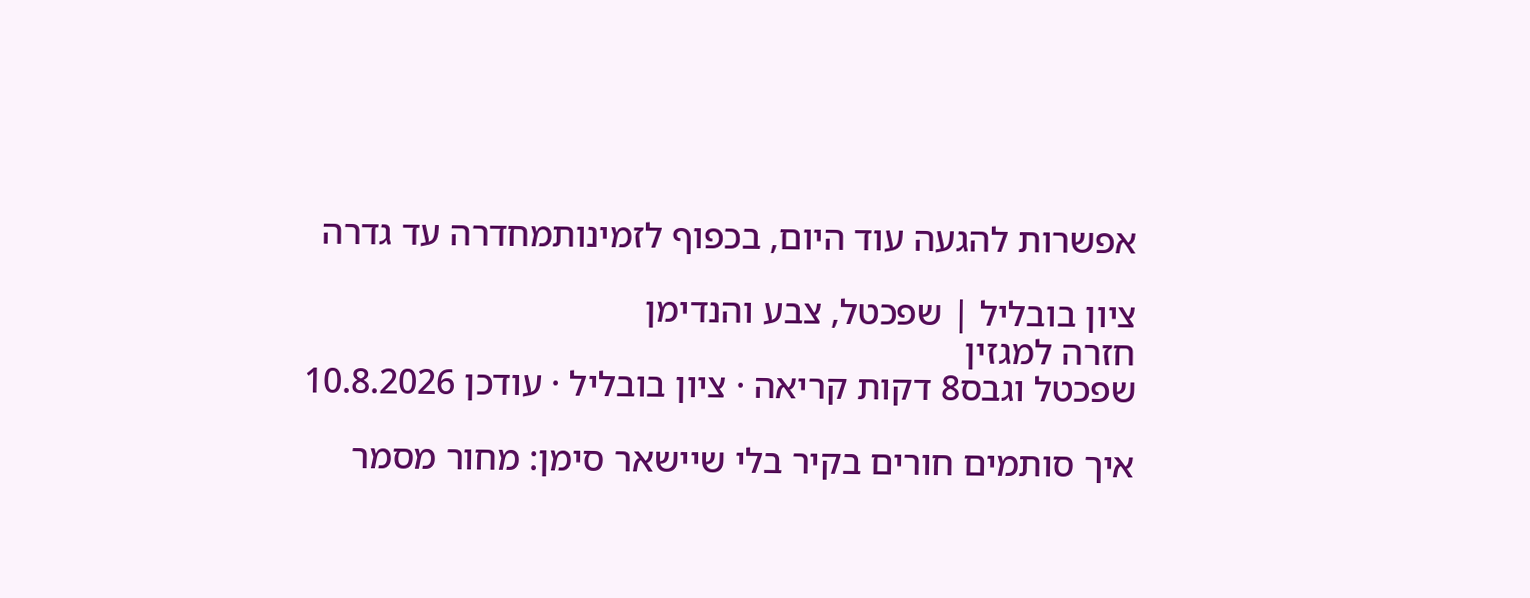אפשרות להגעה עוד היום, בכפוף לזמינותמחדרה עד גדרה

ציון בובליל | שפכטל, צבע והנדימן
חזרה למגזין
שפכטל וגבס8 דקות קריאה · ציון בובליל · עודכן 10.8.2026

איך סותמים חורים בקיר בלי שיישאר סימן: מחור מסמר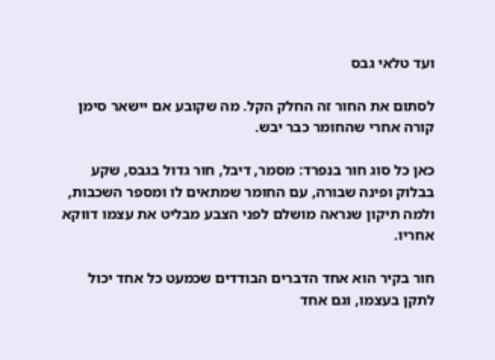ועד טלאי גבס

לסתום את החור זה החלק הקל. מה שקובע אם יישאר סימן קורה אחרי שהחומר כבר יבש.

כאן כל סוג חור בנפרד: מסמר, דיבל, חור גדול בגבס, שקע בבלוק ופינה שבורה, עם החומר שמתאים לו ומספר השכבות, ולמה תיקון שנראה מושלם לפני הצבע מבליט את עצמו דווקא אחריו.

חור בקיר הוא אחד הדברים הבודדים שכמעט כל אחד יכול לתקן בעצמו, וגם אחד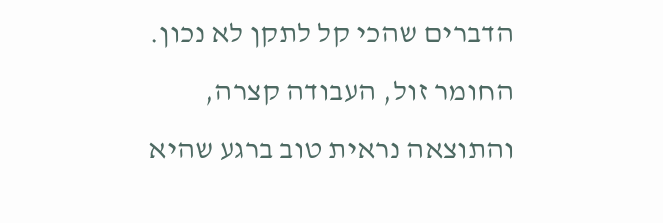הדברים שהכי קל לתקן לא נכון. החומר זול, העבודה קצרה, והתוצאה נראית טוב ברגע שהיא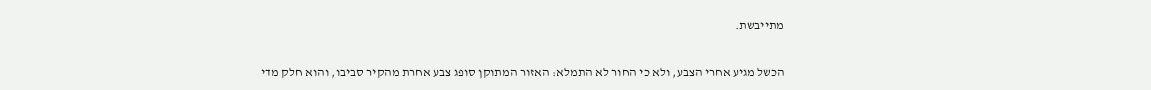מתייבשת.

הכשל מגיע אחרי הצבע, ולא כי החור לא התמלא: האזור המתוקן סופג צבע אחרת מהקיר סביבו, והוא חלק מדי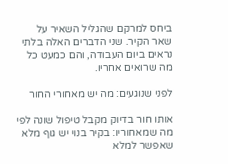ביחס למרקם שהגליל השאיר על שאר הקיר. שני הדברים האלה בלתי נראים ביום העבודה, והם כמעט כל מה שרואים אחריו.

לפני שנוגעים: מה יש מאחורי החור

אותו חור בדיוק מקבל טיפול שונה לפי מה שמאחוריו: בקיר בנוי יש גוף מלא שאפשר למלא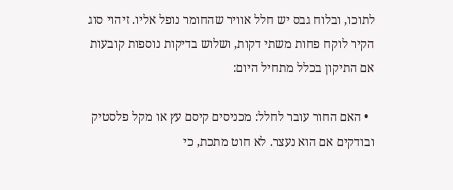לתוכו, ובלוח גבס יש חלל אוויר שהחומר נופל אליו. זיהוי סוג הקיר לוקח פחות משתי דקות, ושלוש בדיקות נוספות קובעות אם התיקון בכלל מתחיל היום:

  • האם החור עובר לחלל: מכניסים קיסם עץ או מקל פלסטיק ובודקים אם הוא נעצר. לא חוט מתכת, כי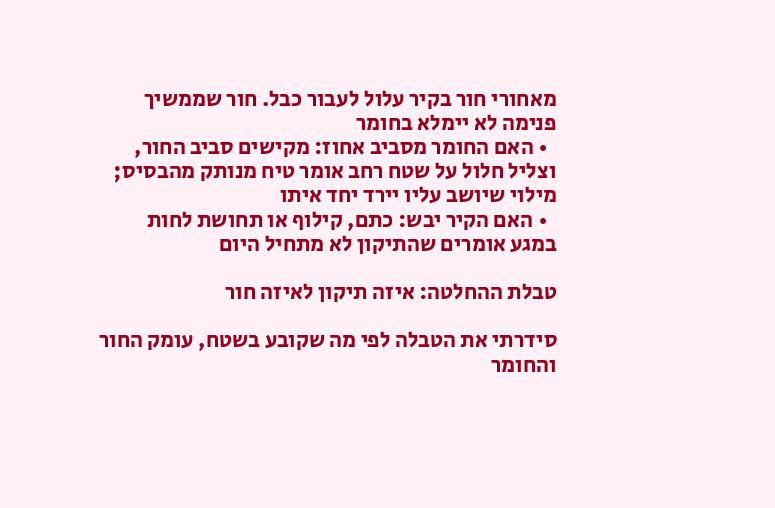מאחורי חור בקיר עלול לעבור כבל. חור שממשיך פנימה לא יימלא בחומר
  • האם החומר מסביב אחוז: מקישים סביב החור, וצליל חלול על שטח רחב אומר טיח מנותק מהבסיס; מילוי שיושב עליו יירד יחד איתו
  • האם הקיר יבש: כתם, קילוף או תחושת לחות במגע אומרים שהתיקון לא מתחיל היום

טבלת ההחלטה: איזה תיקון לאיזה חור

סידרתי את הטבלה לפי מה שקובע בשטח, עומק החור והחומר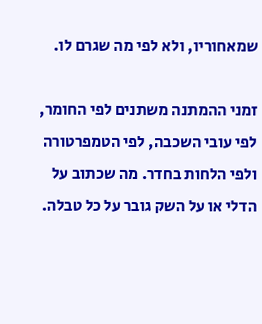שמאחוריו, ולא לפי מה שגרם לו.

זמני ההמתנה משתנים לפי החומר, לפי עובי השכבה, לפי הטמפרטורה ולפי הלחות בחדר. מה שכתוב על הדלי או על השק גובר על כל טבלה.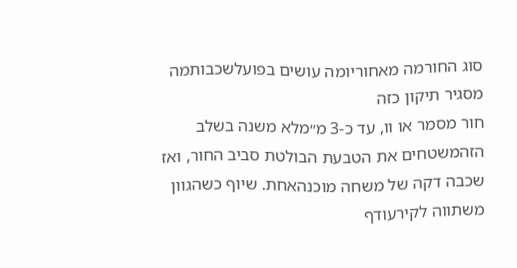סוג החורמה מאחוריומה עושים בפועלשכבותמה מסגיר תיקון כזה
חור מסמר או וו, עד כ-3 מ״מלא משנה בשלב הזהמשטחים את הטבעת הבולטת סביב החור, ואז שכבה דקה של משחה מוכנהאחת. שיוף כשהגוון משתווה לקירעודף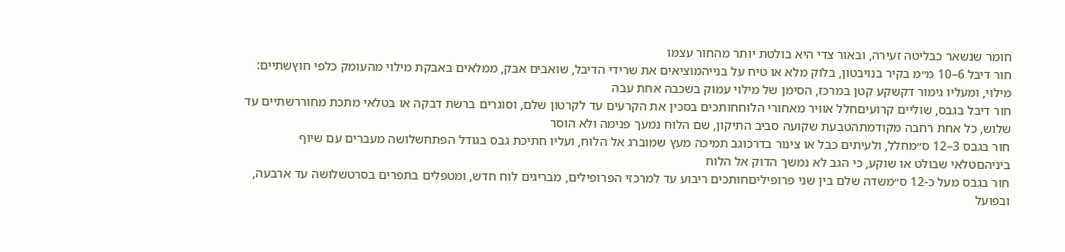חומר שנשאר כבליטה זעירה, ובאור צדי היא בולטת יותר מהחור עצמו
חור דיבל 6–10 מ״מ בקיר בנויבטון, בלוק מלא או טיח על בנייהמוציאים את שרידי הדיבל, שואבים אבק, ממלאים באבקת מילוי מהעומק כלפי חוץשתיים: מילוי, ומעליו גימור דקשקע קטן במרכז, הסימן של מילוי עמוק בשכבה אחת עבה
חור דיבל בגבס, שוליים קרועיםחלל אוויר מאחורי הלוחחותכים בסכין את הקרעים עד לקרטון שלם, וסוגרים ברשת דבקה או בטלאי מתכת מחוררשתיים עד שלוש, כל אחת רחבה מקודמתהטבעת שקועה סביב התיקון, שם הלוח נמעך פנימה ולא הוסר
חור בגבס 3–12 ס״מחלל, ולעיתים כבל או צינור בדרכוגב תמיכה מעץ שמוברג אל הלוח, ועליו חתיכת גבס בגודל הפתחשלושה מעברים עם שיוף ביניהםטלאי שבולט או שוקע, כי הגב לא נמשך הדוק אל הלוח
חור בגבס מעל כ-12 ס״משדה שלם בין שני פרופיליםחותכים ריבוע עד למרכזי הפרופילים, מבריגים לוח חדש, ומטפלים בתפרים בסרטשלושה עד ארבעה, ובפועל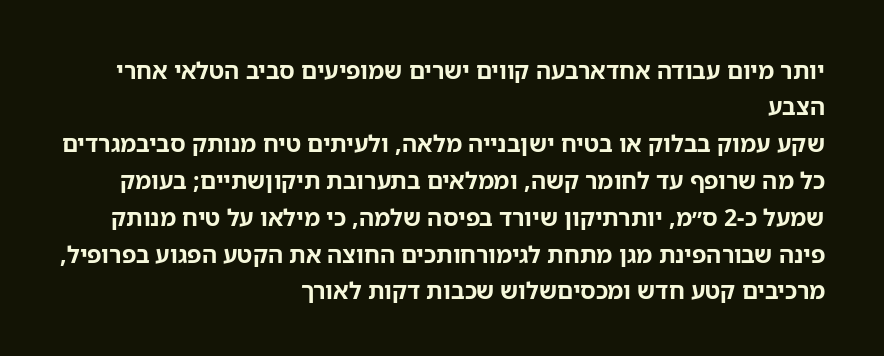יותר מיום עבודה אחדארבעה קווים ישרים שמופיעים סביב הטלאי אחרי הצבע
שקע עמוק בבלוק או בטיח ישןבנייה מלאה, ולעיתים טיח מנותק סביבמגרדים כל מה שרופף עד לחומר קשה, וממלאים בתערובת תיקוןשתיים; בעומק שמעל כ-2 ס״מ, יותרתיקון שיורד בפיסה שלמה, כי מילאו על טיח מנותק
פינה שבורהפינת מגן מתחת לגימורחותכים החוצה את הקטע הפגוע בפרופיל, מרכיבים קטע חדש ומכסיםשלוש שכבות דקות לאורך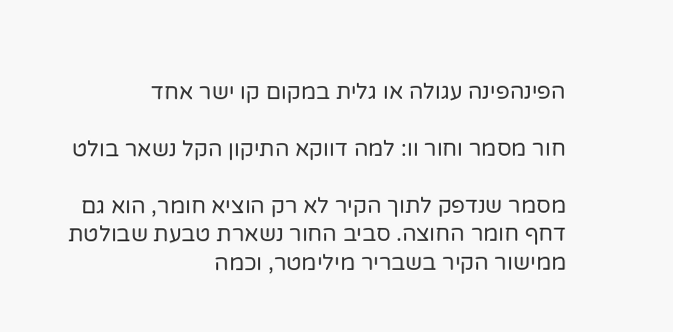הפינהפינה עגולה או גלית במקום קו ישר אחד

חור מסמר וחור וו: למה דווקא התיקון הקל נשאר בולט

מסמר שנדפק לתוך הקיר לא רק הוציא חומר, הוא גם דחף חומר החוצה. סביב החור נשארת טבעת שבולטת ממישור הקיר בשבריר מילימטר, וכמה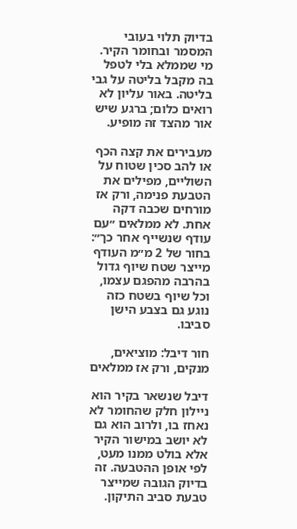בדיוק תלוי בעובי המסמר ובחומר הקיר. מי שממלא בלי לטפל בה מקבל בליטה על גבי בליטה. באור עליון לא רואים כלום; ברגע שיש אור מהצד זה מופיע.

מעבירים את קצה הכף או להב סכין שטוח על השוליים, מפילים את הטבעת פנימה, ורק אז מורחים שכבה דקה אחת. לא ממלאים ״עם עודף שנשייף אחר כך״: בחור של 2 מ״מ העודף מייצר שטח שיוף גדול בהרבה מהפגם עצמו, וכל שיוף בשטח כזה נוגע גם בצבע הישן סביבו.

חור דיבל: מוציאים, מנקים, ורק אז ממלאים

דיבל שנשאר בקיר הוא ניילון חלק שהחומר לא נאחז בו, ולרוב הוא גם לא יושב במישור הקיר אלא בולט ממנו מעט, לפי אופן ההטבעה. זה בדיוק הגובה שמייצר טבעת סביב התיקון.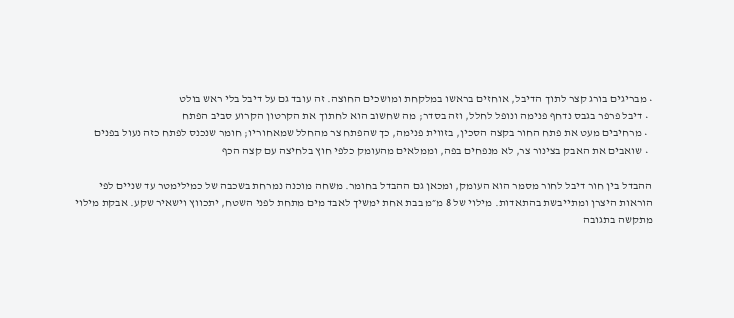• מבריגים בורג קצר לתוך הדיבל, אוחזים בראשו במלקחת ומושכים החוצה. זה עובד גם על דיבל בלי ראש בולט
  • דיבל פרפר בגבס נדחף פנימה ונופל לחלל, וזה בסדר; מה שחשוב הוא לחתוך את הקרטון הקרוע סביב הפתח
  • מרחיבים מעט את פתח החור בקצה הסכין, בזווית פנימה, כך שהפתח צר מהחלל שמאחוריו; חומר שנכנס לפתח כזה נעול בפנים
  • שואבים את האבק בצינור צר, לא מנפחים בפה, וממלאים מהעומק כלפי חוץ בלחיצה עם קצה הכף

ההבדל בין חור דיבל לחור מסמר הוא העומק, ומכאן גם ההבדל בחומר. משחה מוכנה נמרחת בשכבה של כמילימטר עד שניים לפי הוראות היצרן ומתייבשת בהתאדות. מילוי של 8 מ״מ בבת אחת ימשיך לאבד מים מתחת לפני השטח, יתכווץ וישאיר שקע. אבקת מילוי מתקשה בתגובה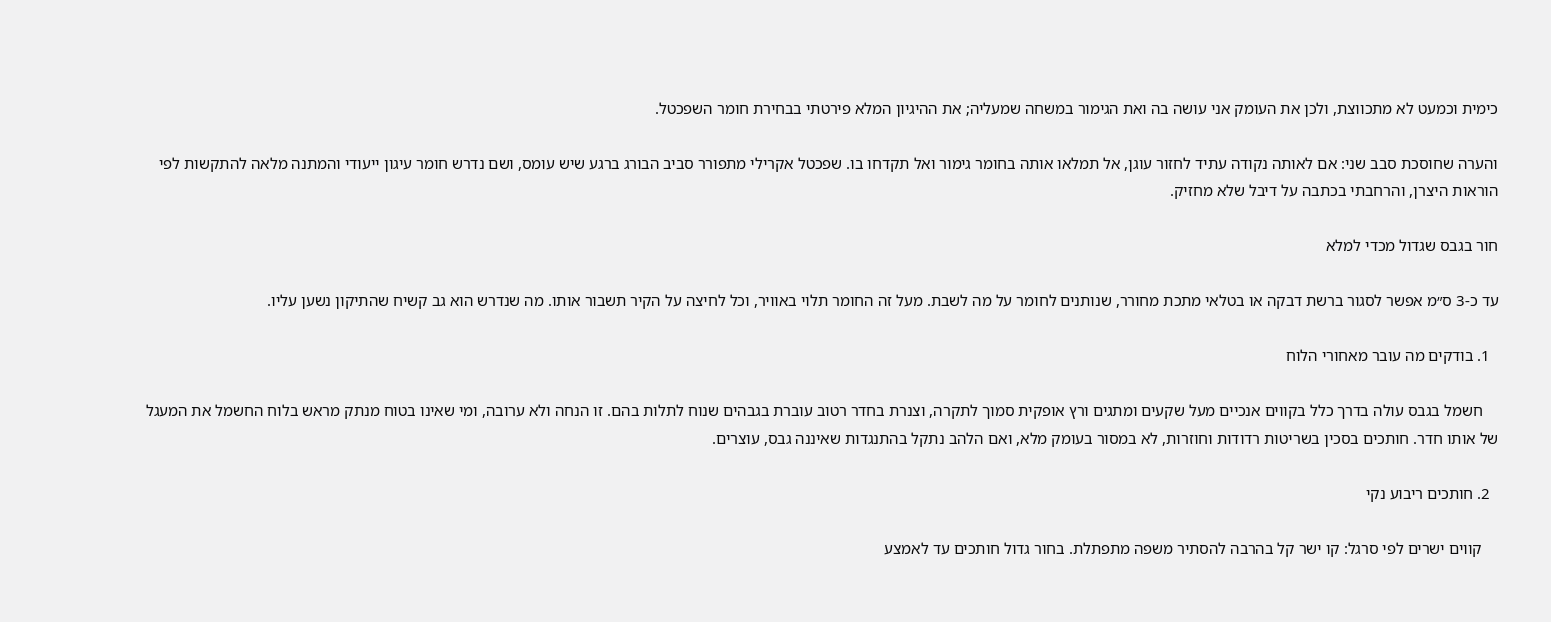כימית וכמעט לא מתכווצת, ולכן את העומק אני עושה בה ואת הגימור במשחה שמעליה; את ההיגיון המלא פירטתי בבחירת חומר השפכטל.

והערה שחוסכת סבב שני: אם לאותה נקודה עתיד לחזור עוגן, אל תמלאו אותה בחומר גימור ואל תקדחו בו. שפכטל אקרילי מתפורר סביב הבורג ברגע שיש עומס, ושם נדרש חומר עיגון ייעודי והמתנה מלאה להתקשות לפי הוראות היצרן, והרחבתי בכתבה על דיבל שלא מחזיק.

חור בגבס שגדול מכדי למלא

עד כ-3 ס״מ אפשר לסגור ברשת דבקה או בטלאי מתכת מחורר, שנותנים לחומר על מה לשבת. מעל זה החומר תלוי באוויר, וכל לחיצה על הקיר תשבור אותו. מה שנדרש הוא גב קשיח שהתיקון נשען עליו.

  1. בודקים מה עובר מאחורי הלוח

    חשמל בגבס עולה בדרך כלל בקווים אנכיים מעל שקעים ומתגים ורץ אופקית סמוך לתקרה, וצנרת בחדר רטוב עוברת בגבהים שנוח לתלות בהם. זו הנחה ולא ערובה, ומי שאינו בטוח מנתק מראש בלוח החשמל את המעגל של אותו חדר. חותכים בסכין בשריטות רדודות וחוזרות, לא במסור בעומק מלא, ואם הלהב נתקל בהתנגדות שאיננה גבס, עוצרים.

  2. חותכים ריבוע נקי

    קווים ישרים לפי סרגל: קו ישר קל בהרבה להסתיר משפה מתפתלת. בחור גדול חותכים עד לאמצע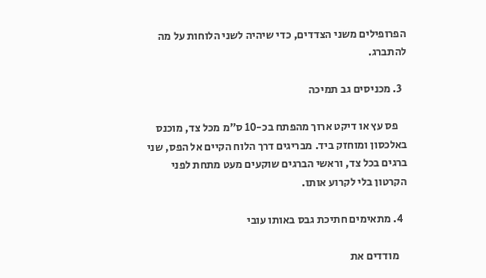הפרופילים משני הצדדים, כדי שיהיה לשני הלוחות על מה להתברג.

  3. מכניסים גב תמיכה

    פס עץ או דיקט ארוך מהפתח בכ-10 ס״מ מכל צד, מוכנס באלכסון ומוחזק ביד. מבריגים דרך הלוח הקיים אל הפס, שני ברגים בכל צד, וראשי הברגים שוקעים מעט מתחת לפני הקרטון בלי לקרוע אותו.

  4. מתאימים חתיכת גבס באותו עובי

    מודדים את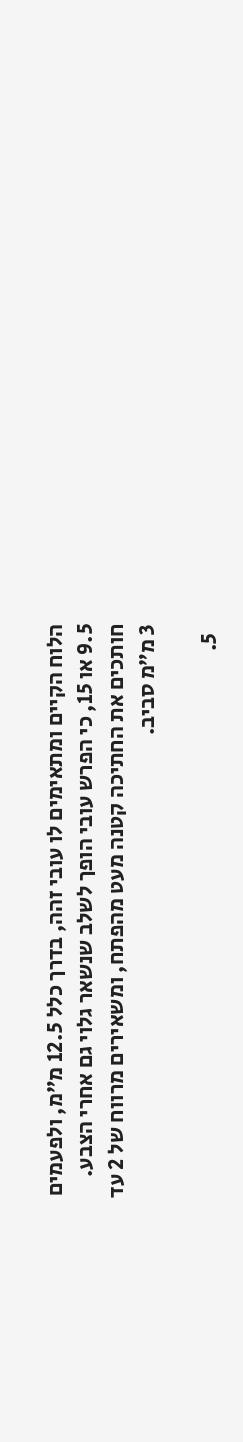הלוח הקיים ומתאימים לו עובי זהה, בדרך כלל 12.5 מ״מ, ולפעמים 9.5 או 15, כי הפרש עובי הופך לשלב שנשאר גלוי גם אחרי הצבע. חותכים את החתיכה קטנה מעט מהפתח, ומשאירים מרווח של 2 עד 3 מ״מ סביב.

  5.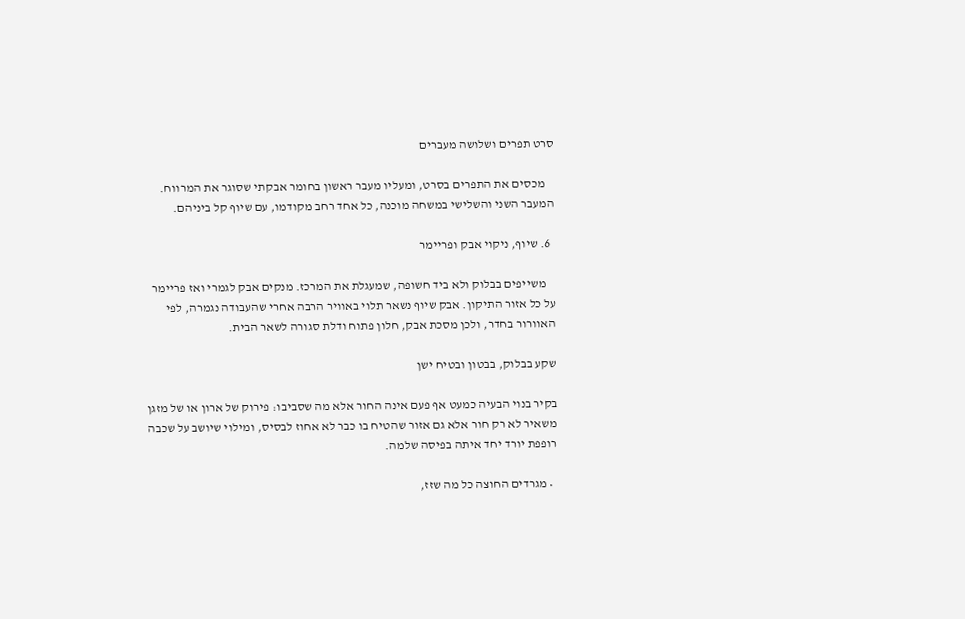סרט תפרים ושלושה מעברים

    מכסים את התפרים בסרט, ומעליו מעבר ראשון בחומר אבקתי שסוגר את המרווח. המעבר השני והשלישי במשחה מוכנה, כל אחד רחב מקודמו, עם שיוף קל ביניהם.

  6. שיוף, ניקוי אבק ופריימר

    משייפים בבלוק ולא ביד חשופה, שמעגלת את המרכז. מנקים אבק לגמרי ואז פריימר על כל אזור התיקון. אבק שיוף נשאר תלוי באוויר הרבה אחרי שהעבודה נגמרה, לפי האוורור בחדר, ולכן מסכת אבק, חלון פתוח ודלת סגורה לשאר הבית.

שקע בבלוק, בבטון ובטיח ישן

בקיר בנוי הבעיה כמעט אף פעם אינה החור אלא מה שסביבו: פירוק של ארון או של מזגן משאיר לא רק חור אלא גם אזור שהטיח בו כבר לא אחוז לבסיס, ומילוי שיושב על שכבה רופפת יורד יחד איתה בפיסה שלמה.

  • מגרדים החוצה כל מה שזז,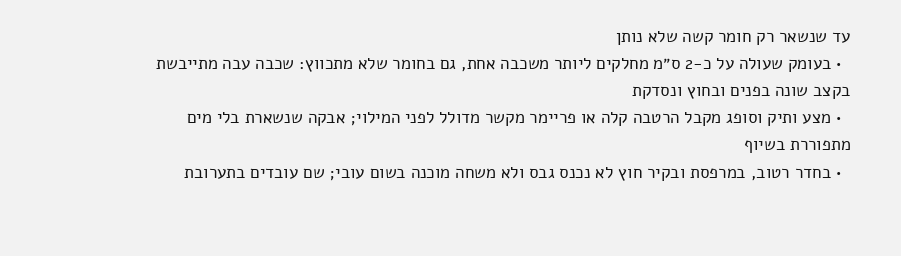עד שנשאר רק חומר קשה שלא נותן
  • בעומק שעולה על כ-2 ס״מ מחלקים ליותר משכבה אחת, גם בחומר שלא מתכווץ: שכבה עבה מתייבשת בקצב שונה בפנים ובחוץ ונסדקת
  • מצע ותיק וסופג מקבל הרטבה קלה או פריימר מקשר מדולל לפני המילוי; אבקה שנשארת בלי מים מתפוררת בשיוף
  • בחדר רטוב, במרפסת ובקיר חוץ לא נכנס גבס ולא משחה מוכנה בשום עובי; שם עובדים בתערובת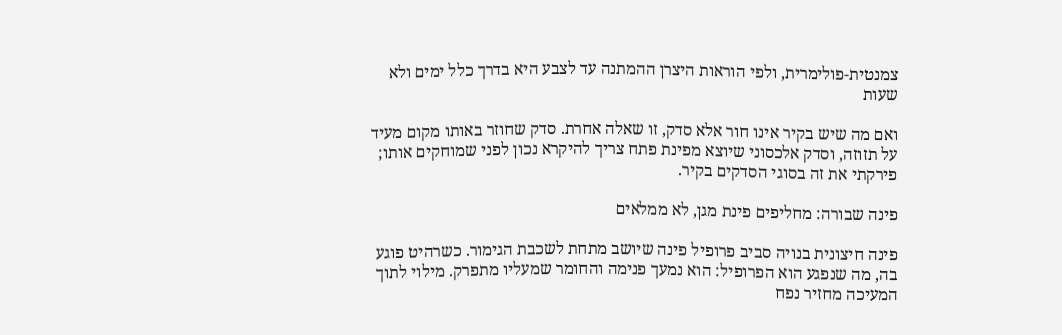צמנטית-פולימרית, ולפי הוראות היצרן ההמתנה עד לצבע היא בדרך כלל ימים ולא שעות

ואם מה שיש בקיר אינו חור אלא סדק, זו שאלה אחרת. סדק שחוזר באותו מקום מעיד על תזוזה, וסדק אלכסוני שיוצא מפינת פתח צריך להיקרא נכון לפני שמוחקים אותו; פירקתי את זה בסוגי הסדקים בקיר.

פינה שבורה: מחליפים פינת מגן, לא ממלאים

פינה חיצונית בנויה סביב פרופיל פינה שיושב מתחת לשכבת הגימור. כשרהיט פוגע בה, מה שנפגע הוא הפרופיל: הוא נמעך פנימה והחומר שמעליו מתפרק. מילוי לתוך המעיכה מחזיר נפח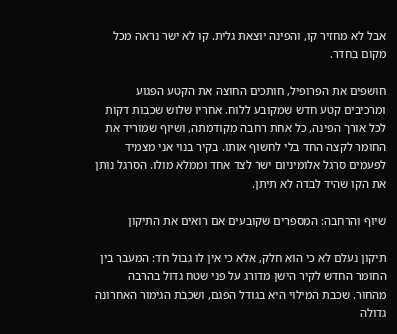אבל לא מחזיר קו, והפינה יוצאת גלית. קו לא ישר נראה מכל מקום בחדר.

חושפים את הפרופיל, חותכים החוצה את הקטע הפגוע ומרכיבים קטע חדש שמקובע ללוח. אחריו שלוש שכבות דקות לכל אורך הפינה, כל אחת רחבה מקודמתה, ושיוף שמוריד את החומר לקצה החד בלי לחשוף אותו. בקיר בנוי אני מצמיד לפעמים סרגל אלומיניום ישר לצד אחד וממלא מולו. הסרגל נותן את הקו שהיד לבדה לא תיתן.

שיוף והרחבה: המספרים שקובעים אם רואים את התיקון

תיקון נעלם לא כי הוא חלק, אלא כי אין לו גבול חד: המעבר בין החומר החדש לקיר הישן מדורג על פני שטח גדול בהרבה מהחור. שכבת המילוי היא בגודל הפגם, ושכבת הגימור האחרונה גדולה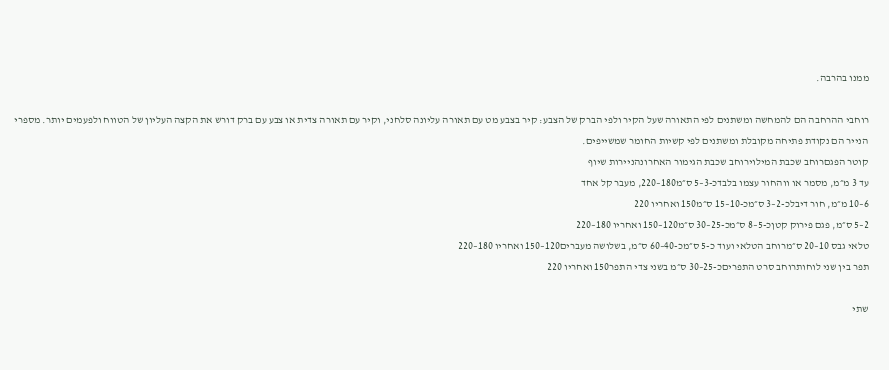ממנו בהרבה.

רוחבי ההרחבה הם להמחשה ומשתנים לפי התאורה שעל הקיר ולפי הברק של הצבע: קיר בצבע מט עם תאורה עליונה סלחני, וקיר עם תאורה צדית או צבע עם ברק דורש את הקצה העליון של הטווח ולפעמים יותר. מספרי הנייר הם נקודת פתיחה מקובלת ומשתנים לפי קשיות החומר שמשייפים.
קוטר הפגםרוחב שכבת המילוירוחב שכבת הגימור האחרונהניירות שיוף
עד 3 מ״מ, מסמר או ווהחור עצמו בלבדכ-3–5 ס״מ180–220, מעבר קל אחד
6–10 מ״מ, חור דיבלכ-2–3 ס״מכ-10–15 ס״מ150 ואחריו 220
2–5 ס״מ, פגם פירוק קטןכ-5–8 ס״מכ-25–30 ס״מ120–150 ואחריו 180–220
טלאי גבס 10–20 ס״מרוחב הטלאי ועוד כ-5 ס״מכ-40–60 ס״מ, בשלושה מעברים120–150 ואחריו 180–220
תפר בין שני לוחותרוחב סרט התפריםכ-25–30 ס״מ בשני צדי התפר150 ואחריו 220

שתי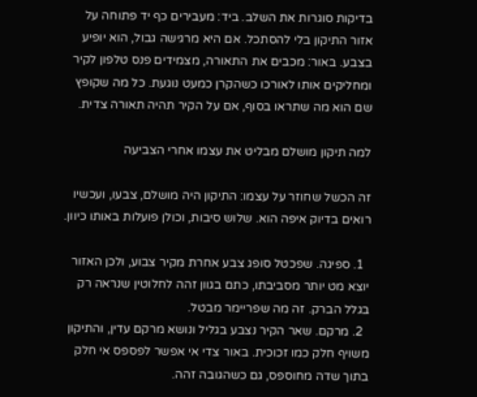בדיקות סוגרות את השלב. ביד: מעבירים כף יד פתוחה על אזור התיקון בלי להסתכל. אם היא מרגישה גבול, הוא יופיע בצבע. באור: מכבים את התאורה, מצמידים פנס טלפון לקיר ומחליקים אותו לאורכו כשהקרן כמעט נוגעת. כל מה שקופץ שם הוא מה שתראו בסוף, אם על הקיר תהיה תאורה צדית.

למה תיקון מושלם מבליט את עצמו אחרי הצביעה

זה הכשל שחוזר על עצמו: התיקון היה מושלם, צבעו, ועכשיו רואים בדיוק איפה הוא. שלוש סיבות, וכולן פועלות באותו כיוון.

  1. ספיגה. שפכטל סופג צבע אחרת מקיר צבוע, ולכן האזור יוצא מט יותר מסביבתו, כתם בגוון זהה לחלוטין שנראה רק בגלל הברק. זה מה שפריימר מבטל.
  2. מרקם. שאר הקיר נצבע בגליל ונושא מרקם עדין, והתיקון משויף חלק כמו זכוכית. באור צדי אי אפשר לפספס אי חלק בתוך שדה מחוספס, גם כשהגובה זהה.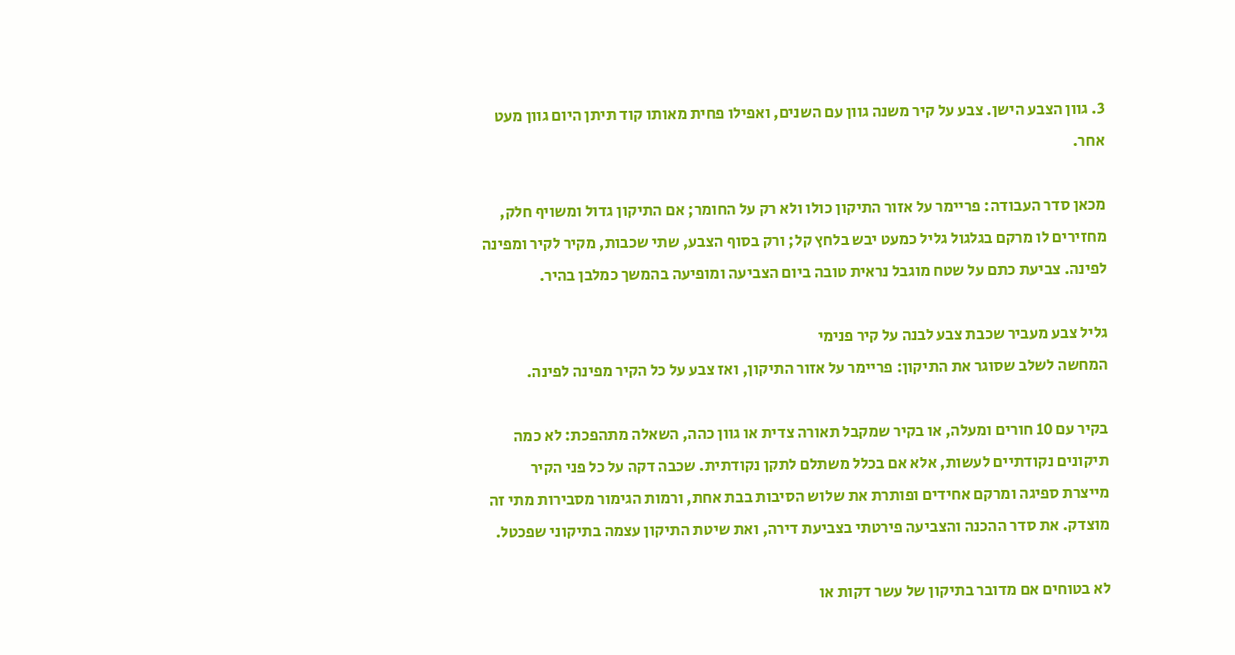3. גוון הצבע הישן. צבע על קיר משנה גוון עם השנים, ואפילו פחית מאותו קוד תיתן היום גוון מעט אחר.

מכאן סדר העבודה: פריימר על אזור התיקון כולו ולא רק על החומר; אם התיקון גדול ומשויף חלק, מחזירים לו מרקם בגלגול גליל כמעט יבש בלחץ קל; ורק בסוף הצבע, שתי שכבות, מקיר לקיר ומפינה לפינה. צביעת כתם על שטח מוגבל נראית טובה ביום הצביעה ומופיעה בהמשך כמלבן בהיר.

גליל צבע מעביר שכבת צבע לבנה על קיר פנימי
המחשה לשלב שסוגר את התיקון: פריימר על אזור התיקון, ואז צבע על כל הקיר מפינה לפינה.

בקיר עם 10 חורים ומעלה, או בקיר שמקבל תאורה צדית או גוון כהה, השאלה מתהפכת: לא כמה תיקונים נקודתיים לעשות, אלא אם בכלל משתלם לתקן נקודתית. שכבה דקה על כל פני הקיר מייצרת ספיגה ומרקם אחידים ופותרת את שלוש הסיבות בבת אחת, ורמות הגימור מסבירות מתי זה מוצדק. את סדר ההכנה והצביעה פירטתי בצביעת דירה, ואת שיטת התיקון עצמה בתיקוני שפכטל.

לא בטוחים אם מדובר בתיקון של עשר דקות או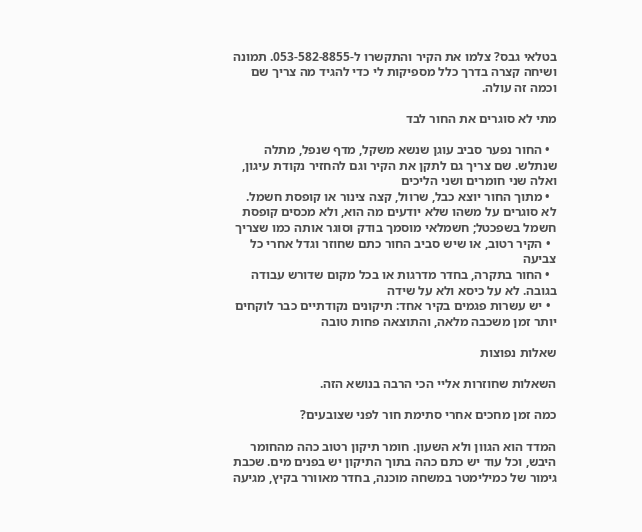בטלאי גבס? צלמו את הקיר והתקשרו ל-053-582-8855. תמונה ושיחה קצרה בדרך כלל מספיקות לי כדי להגיד מה צריך שם וכמה זה עולה.

מתי לא סוגרים את החור לבד

  • החור נפער סביב עוגן שנשא משקל, מדף שנפל, מתלה שנתלש. שם צריך גם לתקן את הקיר וגם להחזיר נקודת עיגון, ואלה שני חומרים ושני הליכים
  • מתוך החור יוצא כבל, שרוול, קצה צינור או קופסת חשמל. לא סוגרים על משהו שלא יודעים מה הוא, ולא מכסים קופסת חשמל בשפכטל; חשמלאי מוסמך בודק וסוגר אותה כמו שצריך
  • הקיר רטוב, או שיש סביב החור כתם שחוזר וגדל אחרי כל צביעה
  • החור בתקרה, בחדר מדרגות או בכל מקום שדורש עבודה בגובה. לא על כיסא ולא על שידה
  • יש עשרות פגמים בקיר אחד: תיקונים נקודתיים כבר לוקחים יותר זמן משכבה מלאה, והתוצאה פחות טובה

שאלות נפוצות

השאלות שחוזרות אליי הכי הרבה בנושא הזה.

כמה זמן מחכים אחרי סתימת חור לפני שצובעים?

המדד הוא הגוון ולא השעון. חומר תיקון רטוב כהה מהחומר היבש, וכל עוד יש כתם כהה בתוך התיקון יש בפנים מים. שכבת גימור של כמילימטר במשחה מוכנה, בחדר מאוורר בקיץ, מגיעה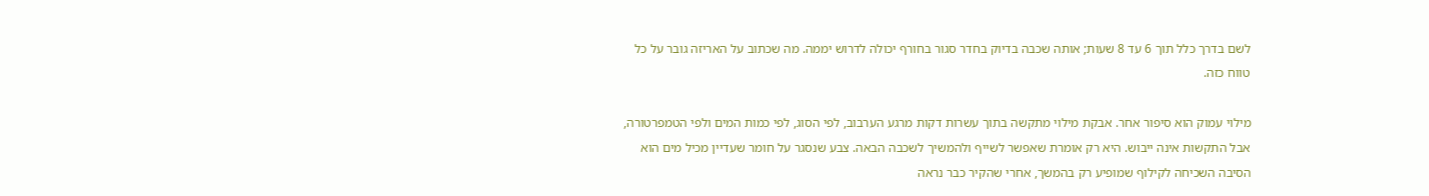לשם בדרך כלל תוך 6 עד 8 שעות; אותה שכבה בדיוק בחדר סגור בחורף יכולה לדרוש יממה. מה שכתוב על האריזה גובר על כל טווח כזה.

מילוי עמוק הוא סיפור אחר. אבקת מילוי מתקשה בתוך עשרות דקות מרגע הערבוב, לפי הסוג, לפי כמות המים ולפי הטמפרטורה, אבל התקשות אינה ייבוש. היא רק אומרת שאפשר לשייף ולהמשיך לשכבה הבאה. צבע שנסגר על חומר שעדיין מכיל מים הוא הסיבה השכיחה לקילוף שמופיע רק בהמשך, אחרי שהקיר כבר נראה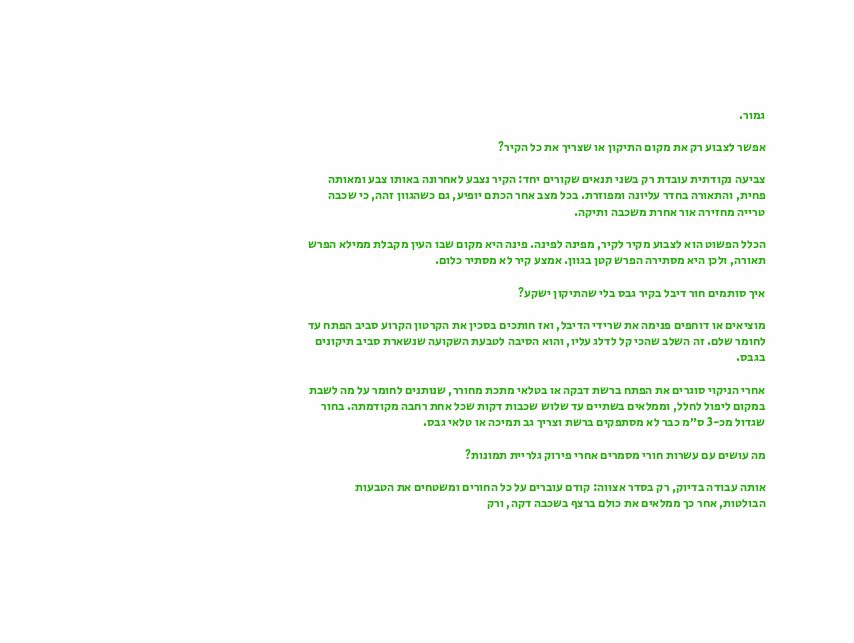גמור.

אפשר לצבוע רק את מקום התיקון או שצריך את כל הקיר?

צביעה נקודתית עובדת רק בשני תנאים שקורים יחד: הקיר נצבע לאחרונה באותו צבע ומאותה פחית, והתאורה בחדר עליונה ומפוזרת. בכל מצב אחר הכתם יופיע, גם כשהגוון זהה, כי שכבה טרייה מחזירה אור אחרת משכבה ותיקה.

הכלל הפשוט הוא לצבוע מקיר לקיר, מפינה לפינה. פינה היא מקום שבו העין מקבלת ממילא הפרש תאורה, ולכן היא מסתירה הפרש קטן בגוון. אמצע קיר לא מסתיר כלום.

איך סותמים חור דיבל בקיר גבס בלי שהתיקון ישקע?

מוציאים או דוחפים פנימה את שרידי הדיבל, ואז חותכים בסכין את הקרטון הקרוע סביב הפתח עד לחומר שלם. זה השלב שהכי קל לדלג עליו, והוא הסיבה לטבעת השקועה שנשארת סביב תיקונים בגבס.

אחרי הניקוי סוגרים את הפתח ברשת דבקה או בטלאי מתכת מחורר, שנותנים לחומר על מה לשבת במקום ליפול לחלל, וממלאים בשתיים עד שלוש שכבות דקות שכל אחת רחבה מקודמתה. בחור שגדול מכ-3 ס״מ כבר לא מסתפקים ברשת וצריך גב תמיכה או טלאי גבס.

מה עושים עם עשרות חורי מסמרים אחרי פירוק גלריית תמונות?

אותה עבודה בדיוק, רק בסדר אצווה: קודם עוברים על כל החורים ומשטחים את הטבעות הבולטות, אחר כך ממלאים את כולם ברצף בשכבה דקה, ורק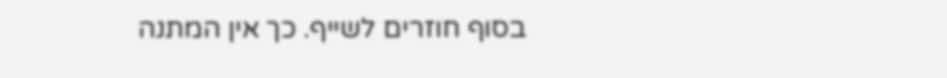בסוף חוזרים לשייף. כך אין המתנה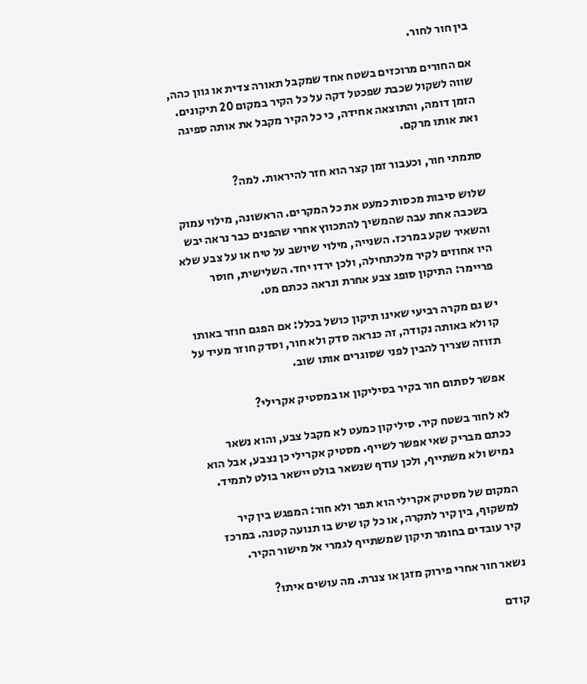בין חור לחור.

אם החורים מרוכזים בשטח אחד שמקבל תאורה צדית או גוון כהה, שווה לשקול שכבת שפכטל דקה על כל הקיר במקום 20 תיקונים. הזמן דומה, והתוצאה אחידה, כי כל הקיר מקבל את אותה ספיגה ואת אותו מרקם.

סתמתי חור, וכעבור זמן קצר הוא חזר להיראות. למה?

שלוש סיבות מכסות כמעט את כל המקרים. הראשונה, מילוי עמוק בשכבה אחת עבה שהמשיך להתכווץ אחרי שהפנים כבר נראה יבש והשאיר שקע במרכז. השנייה, מילוי שיושב על טיח או על צבע שלא היו אחוזים לקיר מלכתחילה, ולכן ירדו יחד. השלישית, חוסר פריימר: התיקון סופג צבע אחרת ונראה ככתם מט.

יש גם מקרה רביעי שאינו תיקון כושל בכלל: אם הפגם חוזר באותו קו ולא באותה נקודה, זה כנראה סדק ולא חור, וסדק חוזר מעיד על תזוזה שצריך להבין לפני שסוגרים אותו שוב.

אפשר לסתום חור בקיר בסיליקון או במסטיק אקרילי?

לא לחור בשטח קיר. סיליקון כמעט לא מקבל צבע, והוא נשאר ככתם מבריק שאי אפשר לשייף. מסטיק אקרילי כן נצבע, אבל הוא גמיש ולא משתייף, ולכן עודף שנשאר בולט יישאר בולט לתמיד.

המקום של מסטיק אקרילי הוא תפר ולא חור: המפגש בין קיר למשקוף, בין קיר לתקרה, או כל קו שיש בו תנועה קטנה. במרכז קיר עובדים בחומר תיקון שמשתייף לגמרי אל מישור הקיר.

נשאר חור אחרי פירוק מזגן או צנרת. מה עושים איתו?

קודם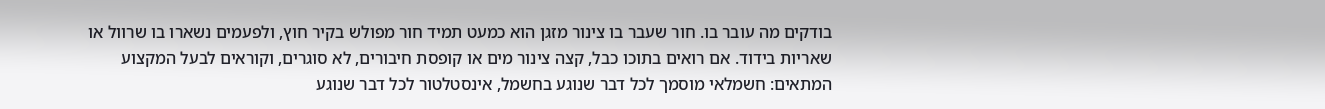בודקים מה עובר בו. חור שעבר בו צינור מזגן הוא כמעט תמיד חור מפולש בקיר חוץ, ולפעמים נשארו בו שרוול או שאריות בידוד. אם רואים בתוכו כבל, קצה צינור מים או קופסת חיבורים, לא סוגרים, וקוראים לבעל המקצוע המתאים: חשמלאי מוסמך לכל דבר שנוגע בחשמל, אינסטלטור לכל דבר שנוגע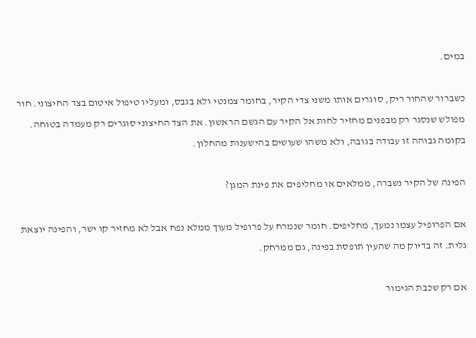במים.

כשברור שהחור ריק, סוגרים אותו משני צדי הקיר, בחומר צמנטי ולא בגבס, ומעליו טיפול איטום בצד החיצוני. חור מפולש שנסגר רק מבפנים מחזיר לחות אל הקיר עם הגשם הראשון. את הצד החיצוני סוגרים רק מעמדה בטוחה. בקומה גבוהה זו עבודה בגובה, ולא משהו שעושים בהישענות מהחלון.

הפינה של הקיר נשברה, ממלאים או מחליפים את פינת המגן?

אם הפרופיל עצמו נמעך, מחליפים. חומר שנמרח על פרופיל מעוך ממלא נפח אבל לא מחזיר קו ישר, והפינה יוצאת גלית. זה בדיוק מה שהעין תופסת בפינה, גם ממרחק.

אם רק שכבת הגימור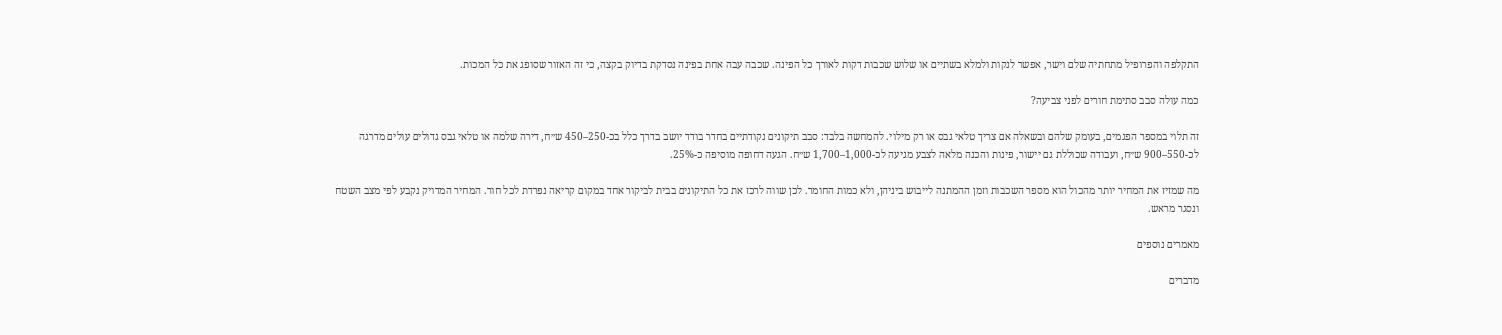התקלפה והפרופיל מתחתיה שלם וישר, אפשר לנקות ולמלא בשתיים או שלוש שכבות דקות לאורך כל הפינה. שכבה עבה אחת בפינה נסדקת בדיוק בקצה, כי זה האזור שסופג את כל המכות.

כמה עולה סבב סתימת חורים לפני צביעה?

זה תלוי במספר הפגמים, בעומק שלהם ובשאלה אם צריך טלאי גבס או רק מילוי. להמחשה בלבד: סבב תיקונים נקודתיים בחדר בודד יושב בדרך כלל בכ-250–450 ש״ח, דירה שלמה או טלאי גבס גדולים עולים מדרגה לכ-550–900 ש״ח, ועבודה שכוללת גם יישור, פינות והכנה מלאה לצבע מגיעה לכ-1,000–1,700 ש״ח. הגעה דחופה מוסיפה כ-25%.

מה שמזיז את המחיר יותר מהכול הוא מספר השכבות וזמן ההמתנה לייבוש ביניהן, ולא כמות החומר. לכן שווה לרכז את כל התיקונים בבית לביקור אחד במקום קריאה נפרדת לכל חור. המחיר המדויק נקבע לפי מצב השטח ונסגר מראש.

מאמרים נוספים

מדברים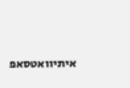איתיוואטסאפ